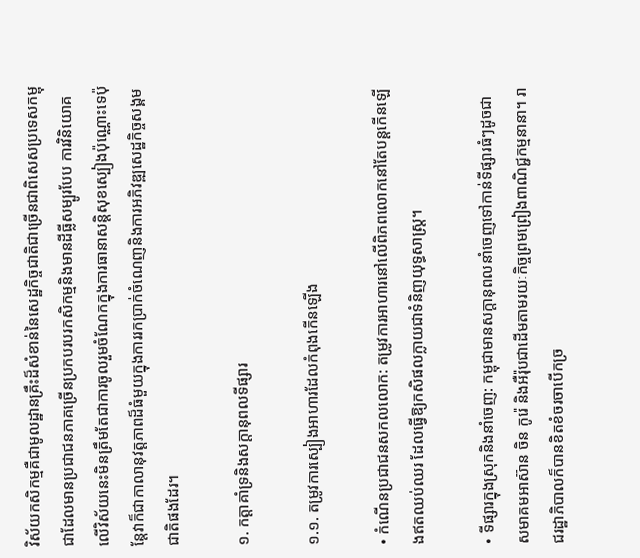វិស័យកសិកម្មគឺជាមូលដ្ឋានគ្រឹះដ៏សំខាន់នៃសេដ្ឋកិច្ចជាតិជាច្រើនជាពិសេសប្រទេសកម្ពុជាដែលមានប្រជាជនភាគច្រើនប្រកបរបរកសិកម្មនិងមានដីធ្លីសម្បូរបែប ការវិនិយោគលើវិស័យនេះមិនត្រឹមតែជាការចូលរួមចំណែកក្នុងការធានាសន្តិសុខស្បៀងប៉ុណ្ណោះទេប៉ុន្តែវាក៏ជាកាលានុវត្តភាពដ៏ធំមួយក្នុងការរកប្រាក់ចំណេញនិងការអភិវឌ្ឍសេដ្ឋកិច្ចសង្គមជាតិផងដែរ។

១. កត្តាគាំទ្រនិងសក្តានុពលទីផ្សារ

១.១. តម្រូវការស្បៀងអាហារដែលកំពុងកើនឡើង

• កំណើនប្រជាជនសកលលោក: តម្រូវការអាហារនៅលើពិភពលោកនៅតែបន្តកើនឡើងឥតឈប់ឈរ ដែលធ្វើឱ្យកសិផលក្លាយជាទំនិញយុទ្ធសាស្ត្រ។

• ទីផ្សារក្នុងស្រុកនិងនាំចេញ: កម្ពុជាមានសក្តានុពលនាំចេញទៅកាន់ទីផ្សារធំៗដូចជា សមាគមអាស៊ាន ចិន កូរ៉េ និងអឺរ៉ុបជាដើមតាមរយៈកិច្ចព្រមព្រៀងពាណិជ្ជកម្មនានា។ រាជរដ្ឋាភិបាលក៏បានខិតខំចរចាបើកច្រ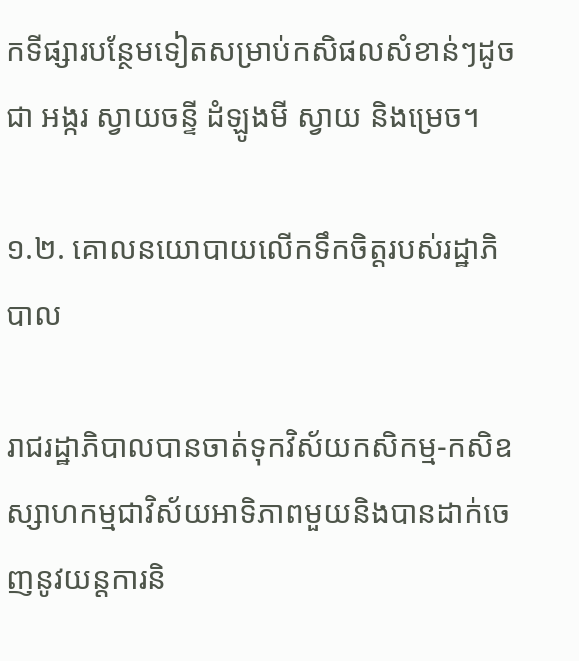កទីផ្សារបន្ថែមទៀតសម្រាប់កសិផលសំខាន់ៗដូចជា អង្ករ ស្វាយចន្ទី ដំឡូងមី ស្វាយ និងម្រេច។

១.២. គោលនយោបាយលើកទឹកចិត្តរបស់រដ្ឋាភិបាល

រាជរដ្ឋាភិបាលបានចាត់ទុកវិស័យកសិកម្ម-កសិឧស្សាហកម្មជាវិស័យអាទិភាពមួយនិងបានដាក់ចេញនូវយន្តការនិ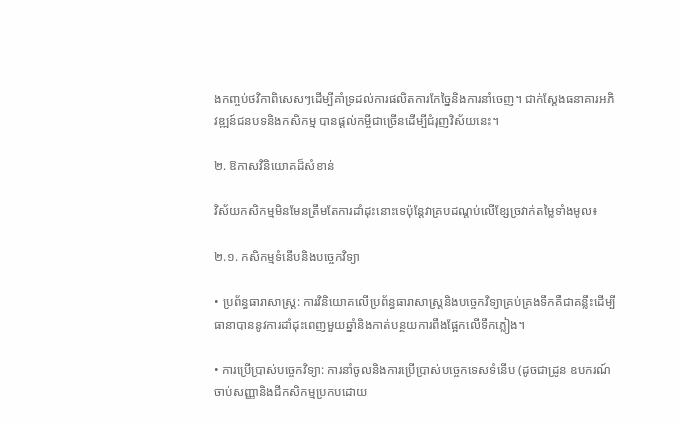ងកញ្ចប់ថវិកាពិសេសៗដើម្បីគាំទ្រដល់ការផលិតការកែច្នៃនិងការនាំចេញ។ ជាក់ស្តែងធនាគារអភិវឌ្ឍន៍ជនបទនិងកសិកម្ម បានផ្តល់កម្ចីជាច្រើនដើម្បីជំរុញវិស័យនេះ។

២. ឱកាសវិនិយោគដ៏សំខាន់

វិស័យកសិកម្មមិនមែនត្រឹមតែការដាំដុះនោះទេប៉ុន្តែវាគ្របដណ្តប់លើខ្សែច្រវាក់តម្លៃទាំងមូល៖

២.១. កសិកម្មទំនើបនិងបច្ចេកវិទ្យា

• ប្រព័ន្ធធារាសាស្ត្រ: ការវិនិយោគលើប្រព័ន្ធធារាសាស្ត្រនិងបច្ចេកវិទ្យាគ្រប់គ្រងទឹកគឺជាគន្លឹះដើម្បីធានាបាននូវការដាំដុះពេញមួយឆ្នាំនិងកាត់បន្ថយការពឹងផ្អែកលើទឹកភ្លៀង។

• ការប្រើប្រាស់បច្ចេកវិទ្យា: ការនាំចូលនិងការប្រើប្រាស់បច្ចេកទេសទំនើប (ដូចជាដ្រូន ឧបករណ៍ចាប់សញ្ញានិងជីកសិកម្មប្រកបដោយ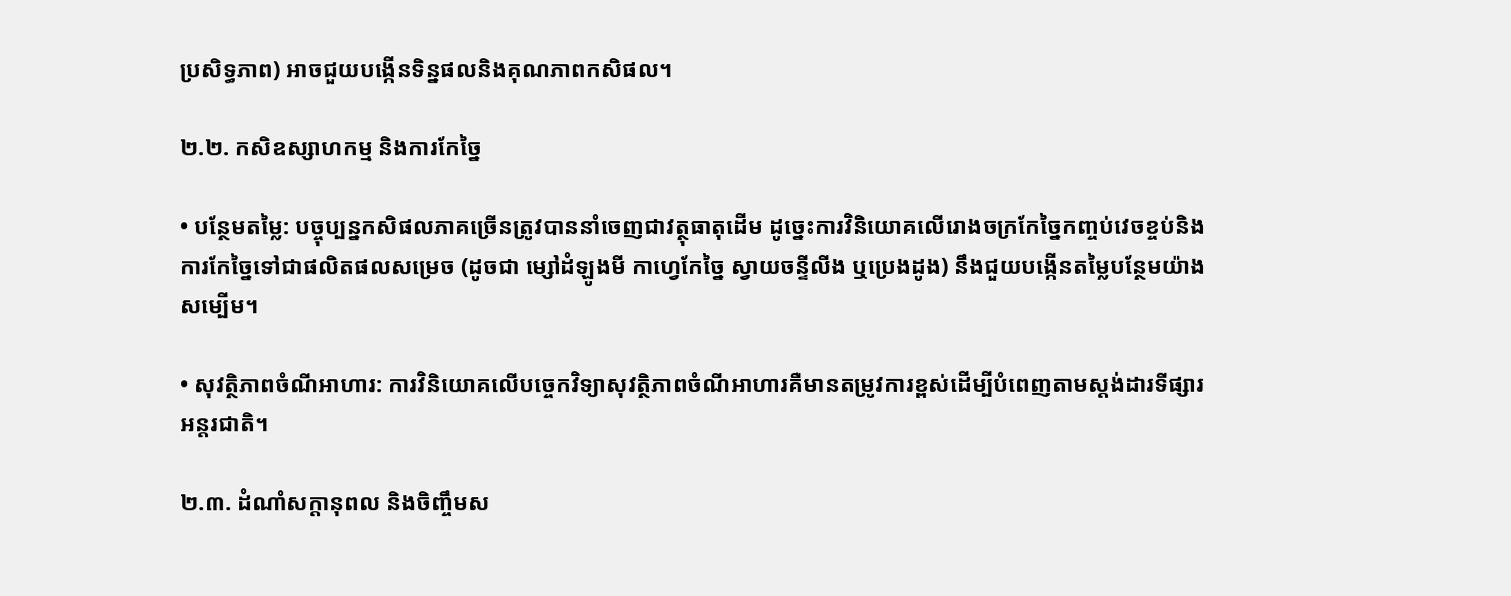ប្រសិទ្ធភាព) អាចជួយបង្កើនទិន្នផលនិងគុណភាពកសិផល។

២.២. កសិឧស្សាហកម្ម និងការកែច្នៃ

• បន្ថែមតម្លៃ: បច្ចុប្បន្នកសិផលភាគច្រើនត្រូវបាននាំចេញជាវត្ថុធាតុដើម ដូច្នេះការវិនិយោគលើរោងចក្រកែច្នៃកញ្ចប់វេចខ្ចប់និងការកែច្នៃទៅជាផលិតផលសម្រេច (ដូចជា ម្សៅដំឡូងមី កាហ្វេកែច្នៃ ស្វាយចន្ទីលីង ឬប្រេងដូង) នឹងជួយបង្កើនតម្លៃបន្ថែមយ៉ាងសម្បើម។

• សុវត្ថិភាពចំណីអាហារ: ការវិនិយោគលើបច្ចេកវិទ្យាសុវត្ថិភាពចំណីអាហារគឺមានតម្រូវការខ្ពស់ដើម្បីបំពេញតាមស្តង់ដារទីផ្សារអន្តរជាតិ។

២.៣. ដំណាំសក្តានុពល និងចិញ្ចឹមស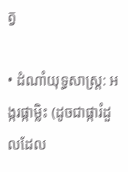ត្វ

• ដំណាំយុទ្ធសាស្ត្រ: អង្ករផ្កាម្លិះ (ដូចជាផ្ការំដួលដែល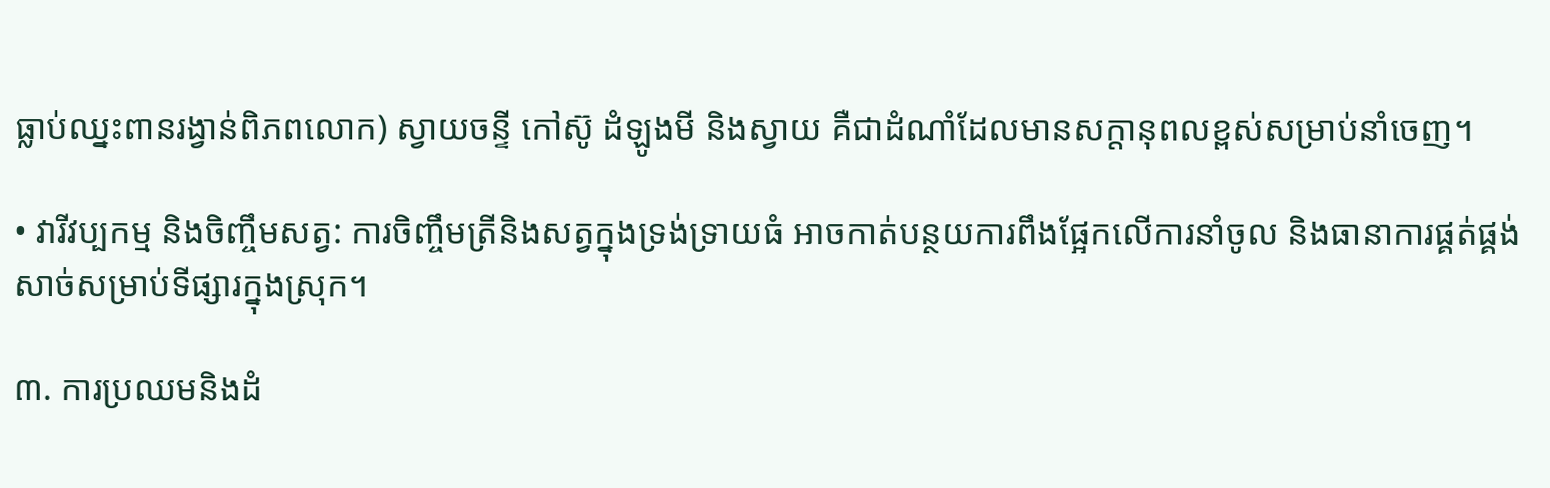ធ្លាប់ឈ្នះពានរង្វាន់ពិភពលោក) ស្វាយចន្ទី កៅស៊ូ ដំឡូងមី និងស្វាយ គឺជាដំណាំដែលមានសក្តានុពលខ្ពស់សម្រាប់នាំចេញ។

• វារីវប្បកម្ម និងចិញ្ចឹមសត្វ: ការចិញ្ចឹមត្រីនិងសត្វក្នុងទ្រង់ទ្រាយធំ អាចកាត់បន្ថយការពឹងផ្អែកលើការនាំចូល និងធានាការផ្គត់ផ្គង់សាច់សម្រាប់ទីផ្សារក្នុងស្រុក។

៣. ការប្រឈមនិងដំ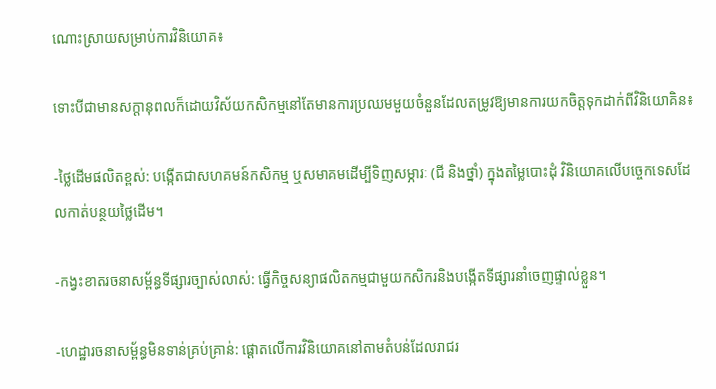ណោះស្រាយសម្រាប់ការវិនិយោគ៖

ទោះបីជាមានសក្តានុពលក៏ដោយវិស័យកសិកម្មនៅតែមានការប្រឈមមួយចំនួនដែលតម្រូវឱ្យមានការយកចិត្តទុកដាក់ពីវិនិយោគិន៖

-ថ្លៃដើមផលិតខ្ពស់: បង្កើតជាសហគមន៍កសិកម្ម ឬសមាគមដើម្បីទិញសម្ភារៈ (ជី និងថ្នាំ) ក្នុងតម្លៃបោះដុំ វិនិយោគលើបច្ចេកទេសដែលកាត់បន្ថយថ្លៃដើម។

-កង្វះខាតរចនាសម្ព័ន្ធទីផ្សារច្បាស់លាស់: ធ្វើកិច្ចសន្យាផលិតកម្មជាមួយកសិករនិងបង្កើតទីផ្សារនាំចេញផ្ទាល់ខ្លួន។

-ហេដ្ឋារចនាសម្ព័ន្ធមិនទាន់គ្រប់គ្រាន់: ផ្តោតលើការវិនិយោគនៅតាមតំបន់ដែលរាជរ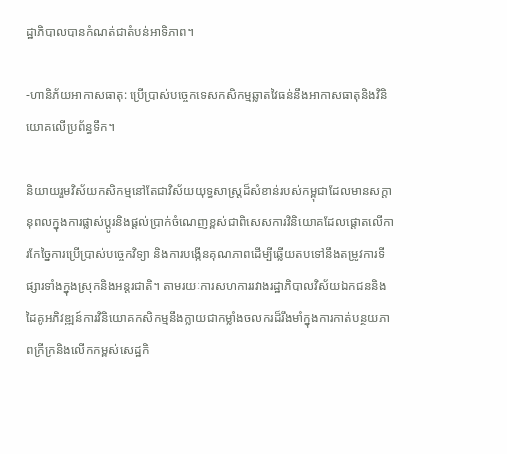ដ្ឋាភិបាលបានកំណត់ជាតំបន់អាទិភាព។

-ហានិភ័យអាកាសធាតុ: ប្រើប្រាស់បច្ចេកទេសកសិកម្មឆ្លាតវៃធន់នឹងអាកាសធាតុនិងវិនិយោគលើប្រព័ន្ធទឹក។

និយាយរួមវិស័យកសិកម្មនៅតែជាវិស័យយុទ្ធសាស្ត្រដ៏សំខាន់របស់កម្ពុជាដែលមានសក្តានុពលក្នុងការផ្លាស់ប្តូរនិងផ្តល់ប្រាក់ចំណេញខ្ពស់ជាពិសេសការវិនិយោគដែលផ្តោតលើការកែច្នៃការប្រើប្រាស់បច្ចេកវិទ្យា និងការបង្កើនគុណភាពដើម្បីឆ្លើយតបទៅនឹងតម្រូវការទីផ្សារទាំងក្នុងស្រុកនិងអន្តរជាតិ។ តាមរយៈការសហការរវាងរដ្ឋាភិបាលវិស័យឯកជននិងដៃគូអភិវឌ្ឍន៍ការវិនិយោគកសិកម្មនឹងក្លាយជាកម្លាំងចលករដ៏រឹងមាំក្នុងការកាត់បន្ថយភាពក្រីក្រនិងលើកកម្ពស់សេដ្ឋកិ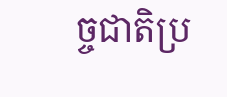ច្ចជាតិប្រ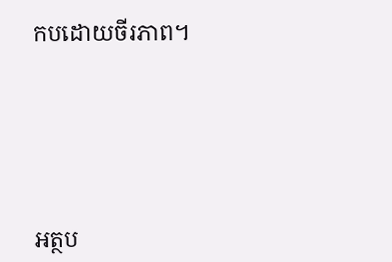កបដោយចីរភាព។





អត្ថប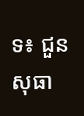ទ៖ ជួន សុធា